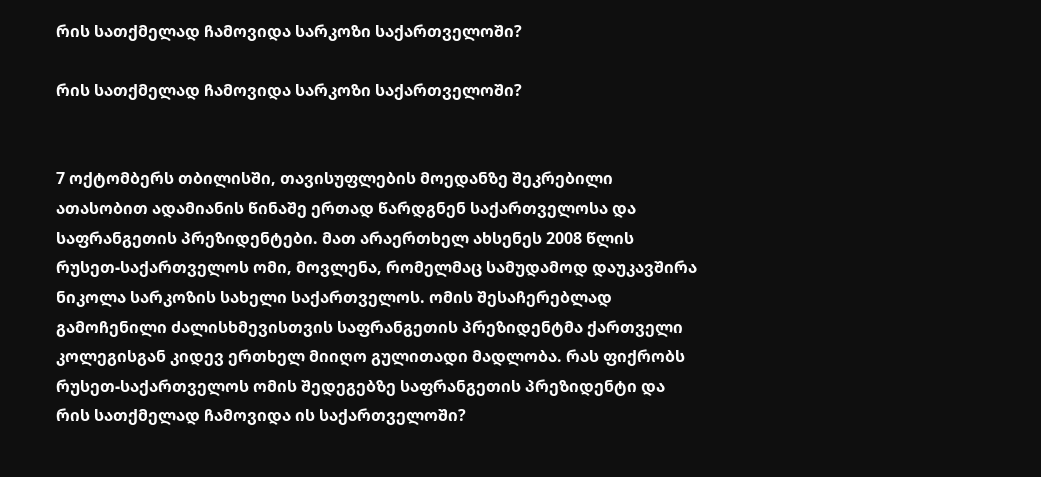რის სათქმელად ჩამოვიდა სარკოზი საქართველოში?

რის სათქმელად ჩამოვიდა სარკოზი საქართველოში?


7 ოქტომბერს თბილისში, თავისუფლების მოედანზე შეკრებილი ათასობით ადამიანის წინაშე ერთად წარდგნენ საქართველოსა და საფრანგეთის პრეზიდენტები. მათ არაერთხელ ახსენეს 2008 წლის რუსეთ-საქართველოს ომი, მოვლენა, რომელმაც სამუდამოდ დაუკავშირა ნიკოლა სარკოზის სახელი საქართველოს. ომის შესაჩერებლად გამოჩენილი ძალისხმევისთვის საფრანგეთის პრეზიდენტმა ქართველი კოლეგისგან კიდევ ერთხელ მიიღო გულითადი მადლობა. რას ფიქრობს რუსეთ-საქართველოს ომის შედეგებზე საფრანგეთის პრეზიდენტი და რის სათქმელად ჩამოვიდა ის საქართველოში?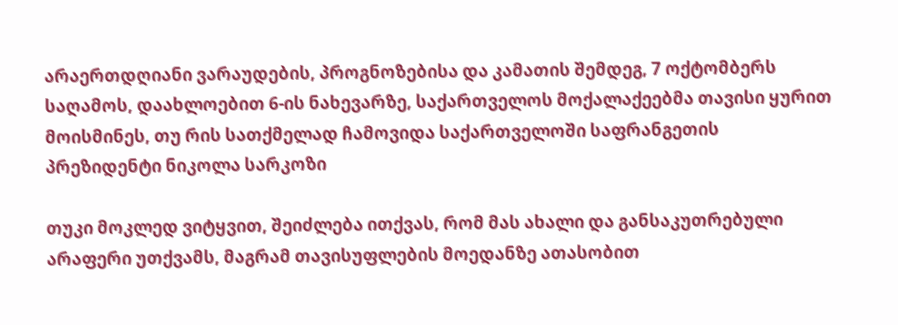არაერთდღიანი ვარაუდების, პროგნოზებისა და კამათის შემდეგ, 7 ოქტომბერს საღამოს, დაახლოებით 6-ის ნახევარზე, საქართველოს მოქალაქეებმა თავისი ყურით მოისმინეს, თუ რის სათქმელად ჩამოვიდა საქართველოში საფრანგეთის პრეზიდენტი ნიკოლა სარკოზი

თუკი მოკლედ ვიტყვით, შეიძლება ითქვას, რომ მას ახალი და განსაკუთრებული არაფერი უთქვამს, მაგრამ თავისუფლების მოედანზე ათასობით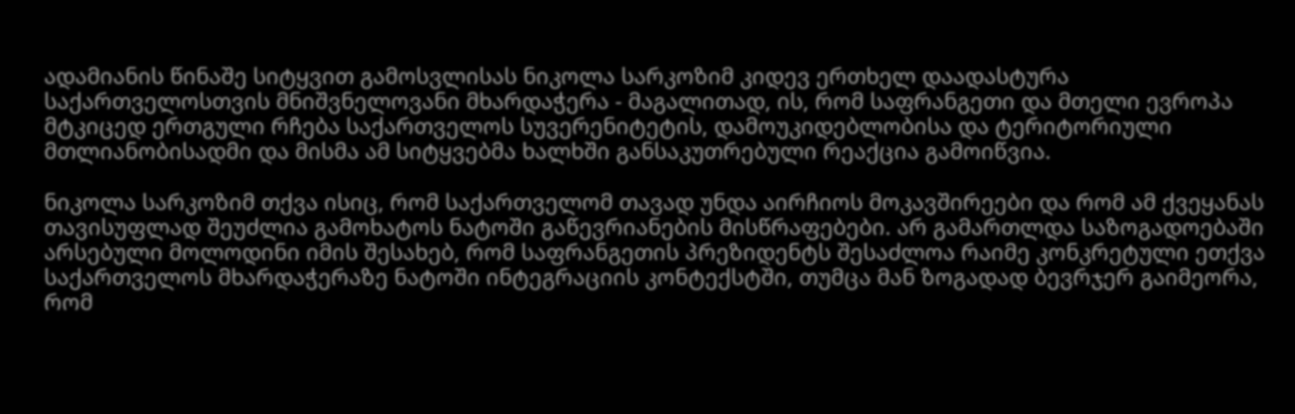ადამიანის წინაშე სიტყვით გამოსვლისას ნიკოლა სარკოზიმ კიდევ ერთხელ დაადასტურა საქართველოსთვის მნიშვნელოვანი მხარდაჭერა - მაგალითად, ის, რომ საფრანგეთი და მთელი ევროპა მტკიცედ ერთგული რჩება საქართველოს სუვერენიტეტის, დამოუკიდებლობისა და ტერიტორიული მთლიანობისადმი და მისმა ამ სიტყვებმა ხალხში განსაკუთრებული რეაქცია გამოიწვია.

ნიკოლა სარკოზიმ თქვა ისიც, რომ საქართველომ თავად უნდა აირჩიოს მოკავშირეები და რომ ამ ქვეყანას თავისუფლად შეუძლია გამოხატოს ნატოში გაწევრიანების მისწრაფებები. არ გამართლდა საზოგადოებაში არსებული მოლოდინი იმის შესახებ, რომ საფრანგეთის პრეზიდენტს შესაძლოა რაიმე კონკრეტული ეთქვა საქართველოს მხარდაჭერაზე ნატოში ინტეგრაციის კონტექსტში, თუმცა მან ზოგადად ბევრჯერ გაიმეორა, რომ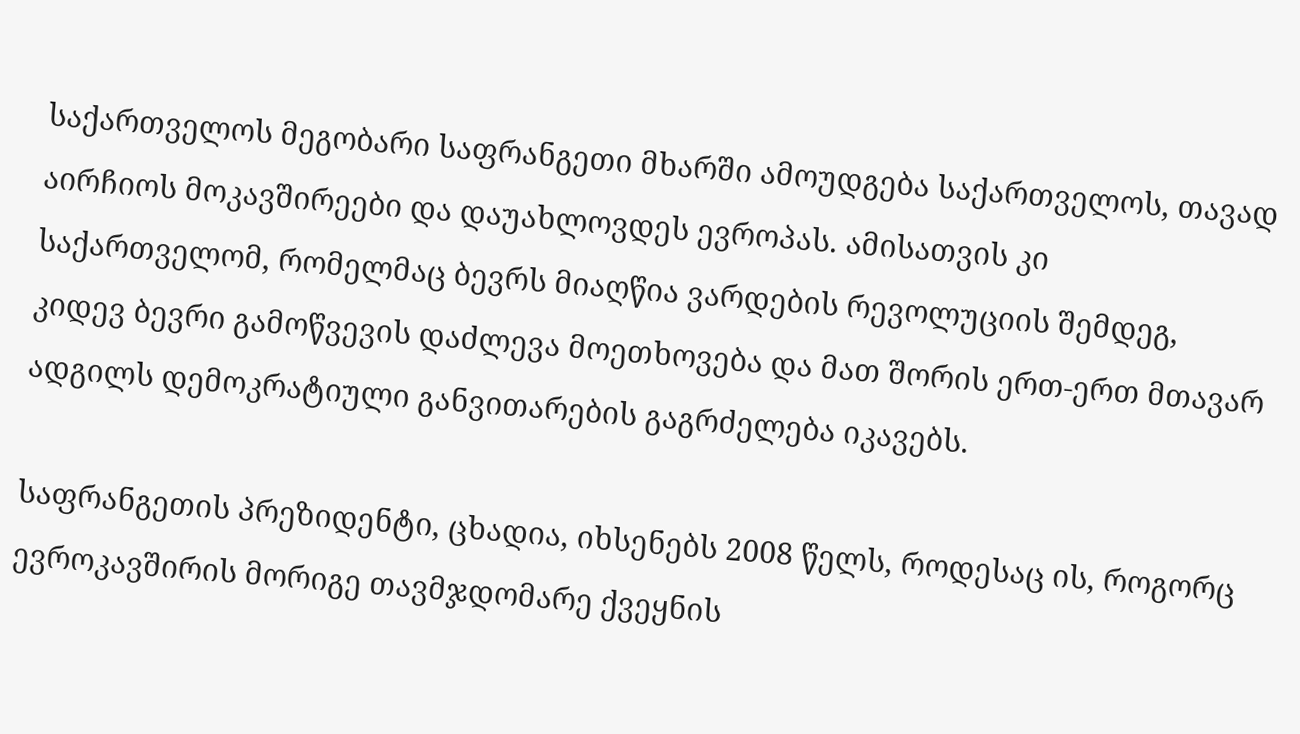საქართველოს მეგობარი საფრანგეთი მხარში ამოუდგება საქართველოს, თავად აირჩიოს მოკავშირეები და დაუახლოვდეს ევროპას. ამისათვის კი საქართველომ, რომელმაც ბევრს მიაღწია ვარდების რევოლუციის შემდეგ, კიდევ ბევრი გამოწვევის დაძლევა მოეთხოვება და მათ შორის ერთ-ერთ მთავარ ადგილს დემოკრატიული განვითარების გაგრძელება იკავებს.

საფრანგეთის პრეზიდენტი, ცხადია, იხსენებს 2008 წელს, როდესაც ის, როგორც ევროკავშირის მორიგე თავმჯდომარე ქვეყნის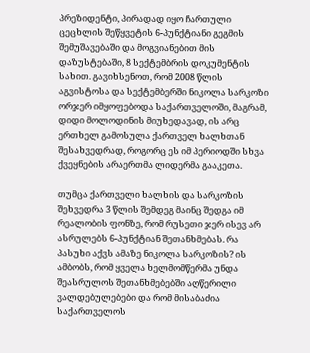პრეზიდენტი, პირადად იყო ჩართული ცეცხლის შეწყვეტის 6-პუნქტიანი გეგმის შემუშავებაში და მოგვიანებით მის დაზუსტებაში, 8 სექტემბრის დოკუმენტის სახით. გავიხსენოთ, რომ 2008 წლის აგვისტოსა და სექტემბერში ნიკოლა სარკოზი ორჯერ იმყოფებოდა საქართველოში, მაგრამ, დიდი მოლოდინის მიუხედავად, ის არც ერთხელ გამოსულა ქართველ ხალხთან შესახვედრად, როგორც ეს იმ პერიოდში სხვა ქვეყნების არაერთმა ლიდერმა გააკეთა.

თუმცა ქართველი ხალხის და სარკოზის შეხვედრა 3 წლის შემდეგ მაინც შედგა იმ რეალობის ფონზე, რომ რუსეთი ჯერ ისევ არ ასრულებს 6-პუნქტიან შეთანხმებას. რა პასუხი აქვს ამაზე ნიკოლა სარკოზის? ის ამბობს, რომ ყველა ხელმომწერმა უნდა შეასრულოს შეთანხმებებში აღწერილი ვალდებულებები და რომ მისაბაძია საქართველოს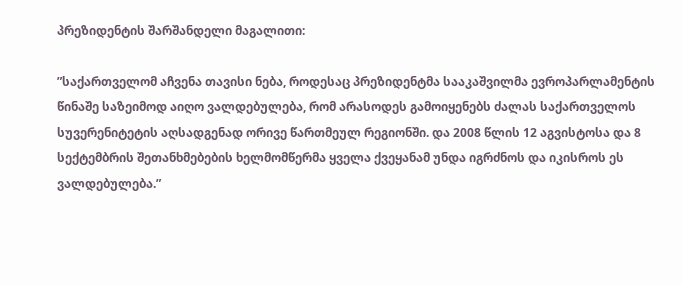პრეზიდენტის შარშანდელი მაგალითი:

”საქართველომ აჩვენა თავისი ნება, როდესაც პრეზიდენტმა სააკაშვილმა ევროპარლამენტის წინაშე საზეიმოდ აიღო ვალდებულება, რომ არასოდეს გამოიყენებს ძალას საქართველოს სუვერენიტეტის აღსადგენად ორივე წართმეულ რეგიონში. და 2008 წლის 12 აგვისტოსა და 8 სექტემბრის შეთანხმებების ხელმომწერმა ყველა ქვეყანამ უნდა იგრძნოს და იკისროს ეს ვალდებულება.”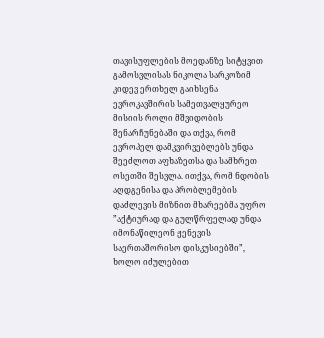თავისუფლების მოედანზე სიტყვით გამოსვლისას ნიკოლა სარკოზიმ კიდევ ერთხელ გაიხსენა ევროკავშირის სამეთვალყურეო მისიის როლი მშვიდობის შენარჩუნებაში და თქვა, რომ ევროპელ დამკვირვებლებს უნდა შეეძლოთ აფხაზეთსა და სამხრეთ ოსეთში შესვლა. ითქვა, რომ ნდობის აღდგენისა და პრობლემების დაძლევის მიზნით მხარეებმა უფრო ”აქტიურად და გულწრფელად უნდა იმონაწილეონ ჟენევის საერთაშორისო დისკუსიებში”,
ხოლო იძულებით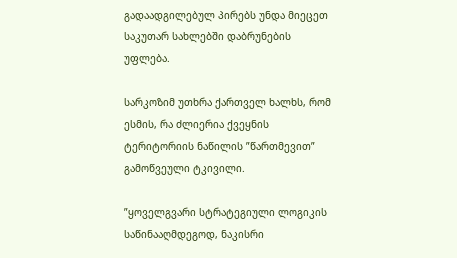გადაადგილებულ პირებს უნდა მიეცეთ საკუთარ სახლებში დაბრუნების უფლება.

სარკოზიმ უთხრა ქართველ ხალხს, რომ ესმის, რა ძლიერია ქვეყნის ტერიტორიის ნაწილის ”წართმევით” გამოწვეული ტკივილი.

”ყოველგვარი სტრატეგიული ლოგიკის საწინააღმდეგოდ, ნაკისრი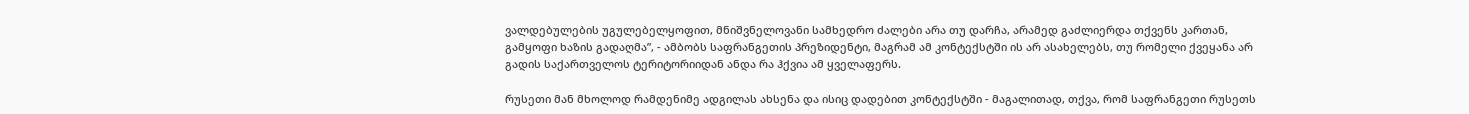ვალდებულების უგულებელყოფით, მნიშვნელოვანი სამხედრო ძალები არა თუ დარჩა, არამედ გაძლიერდა თქვენს კართან, გამყოფი ხაზის გადაღმა”, - ამბობს საფრანგეთის პრეზიდენტი, მაგრამ ამ კონტექსტში ის არ ასახელებს, თუ რომელი ქვეყანა არ გადის საქართველოს ტერიტორიიდან ანდა რა ჰქვია ამ ყველაფერს.

რუსეთი მან მხოლოდ რამდენიმე ადგილას ახსენა და ისიც დადებით კონტექსტში - მაგალითად, თქვა, რომ საფრანგეთი რუსეთს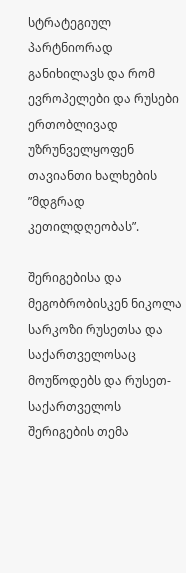სტრატეგიულ პარტნიორად განიხილავს და რომ ევროპელები და რუსები ერთობლივად უზრუნველყოფენ თავიანთი ხალხების ”მდგრად კეთილდღეობას”.

შერიგებისა და მეგობრობისკენ ნიკოლა სარკოზი რუსეთსა და საქართველოსაც მოუწოდებს და რუსეთ-საქართველოს შერიგების თემა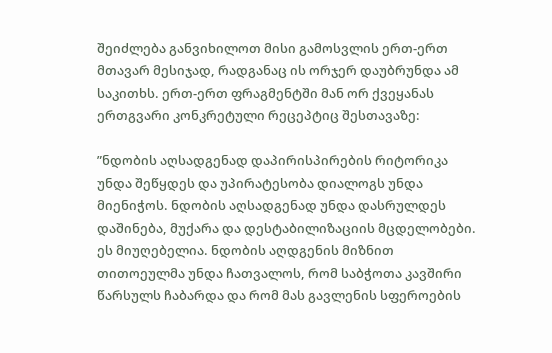შეიძლება განვიხილოთ მისი გამოსვლის ერთ-ერთ მთავარ მესიჯად, რადგანაც ის ორჯერ დაუბრუნდა ამ საკითხს. ერთ-ერთ ფრაგმენტში მან ორ ქვეყანას ერთგვარი კონკრეტული რეცეპტიც შესთავაზე:

”ნდობის აღსადგენად დაპირისპირების რიტორიკა უნდა შეწყდეს და უპირატესობა დიალოგს უნდა მიენიჭოს. ნდობის აღსადგენად უნდა დასრულდეს დაშინება, მუქარა და დესტაბილიზაციის მცდელობები. ეს მიუღებელია. ნდობის აღდგენის მიზნით თითოეულმა უნდა ჩათვალოს, რომ საბჭოთა კავშირი წარსულს ჩაბარდა და რომ მას გავლენის სფეროების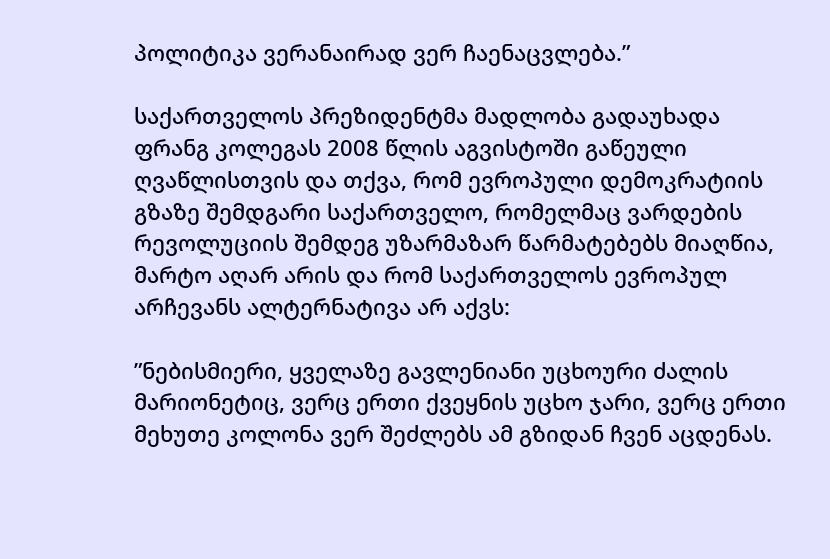პოლიტიკა ვერანაირად ვერ ჩაენაცვლება.”

საქართველოს პრეზიდენტმა მადლობა გადაუხადა ფრანგ კოლეგას 2008 წლის აგვისტოში გაწეული ღვაწლისთვის და თქვა, რომ ევროპული დემოკრატიის გზაზე შემდგარი საქართველო, რომელმაც ვარდების რევოლუციის შემდეგ უზარმაზარ წარმატებებს მიაღწია, მარტო აღარ არის და რომ საქართველოს ევროპულ არჩევანს ალტერნატივა არ აქვს:

”ნებისმიერი, ყველაზე გავლენიანი უცხოური ძალის მარიონეტიც, ვერც ერთი ქვეყნის უცხო ჯარი, ვერც ერთი მეხუთე კოლონა ვერ შეძლებს ამ გზიდან ჩვენ აცდენას.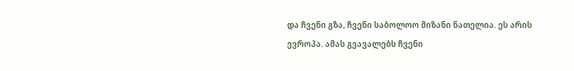და ჩვენი გზა, ჩვენი საბოლოო მიზანი ნათელია. ეს არის ევროპა. ამას გვავალებს ჩვენი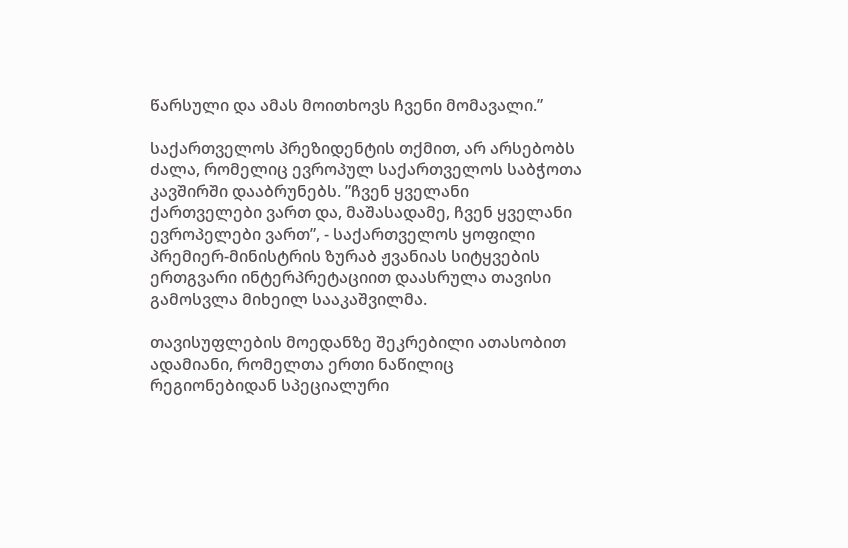წარსული და ამას მოითხოვს ჩვენი მომავალი.”

საქართველოს პრეზიდენტის თქმით, არ არსებობს ძალა, რომელიც ევროპულ საქართველოს საბჭოთა კავშირში დააბრუნებს. ”ჩვენ ყველანი ქართველები ვართ და, მაშასადამე, ჩვენ ყველანი ევროპელები ვართ”, - საქართველოს ყოფილი პრემიერ-მინისტრის ზურაბ ჟვანიას სიტყვების ერთგვარი ინტერპრეტაციით დაასრულა თავისი გამოსვლა მიხეილ სააკაშვილმა.

თავისუფლების მოედანზე შეკრებილი ათასობით ადამიანი, რომელთა ერთი ნაწილიც რეგიონებიდან სპეციალური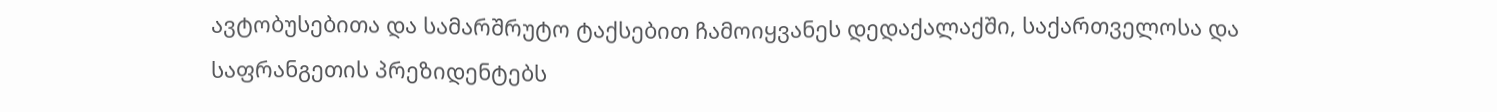ავტობუსებითა და სამარშრუტო ტაქსებით ჩამოიყვანეს დედაქალაქში, საქართველოსა და საფრანგეთის პრეზიდენტებს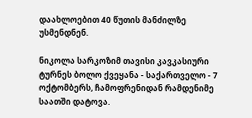დაახლოებით 40 წუთის მანძილზე უსმენდნენ.

ნიკოლა სარკოზიმ თავისი კავკასიური ტურნეს ბოლო ქვეყანა - საქართველო - 7 ოქტომბერს, ჩამოფრენიდან რამდენიმე საათში დატოვა.